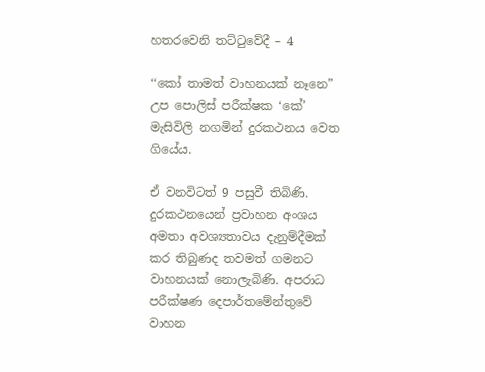හතරවෙනි තට්ටුවේදී – 4

‘‘කෝ තාමත් වාහනයක් නෑනෙ” උප පොලිස් පරීක්ෂක ‘කේ’ මැසිවිලි නගමින් දුරකථනය වෙත ගියේය.

ඒ වනවිටත් 9 පසුවී තිබිණි. දුරකථනයෙන් ප්‍රවාහන අංශය අමතා අවශ්‍යතාවය දැනුම්දීමක් කර තිබුණද තවමත් ගමනට වාහනයක් නොලැබිණි. අපරාධ පරීක්ෂණ දෙපාර්තමේන්තුවේ වාහන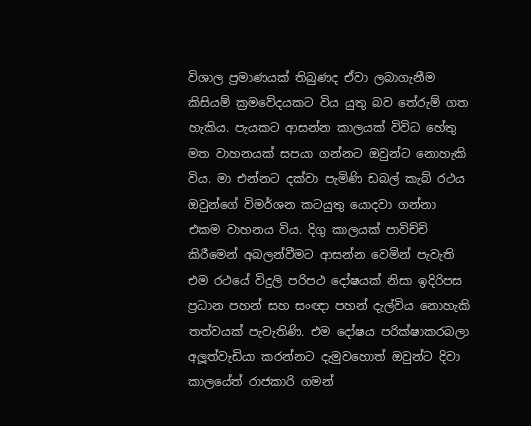විශාල ප්‍රමාණයක් තිබුණද ඒවා ලබාගැනීම කිසියම් ක්‍රමවේදයකට විය යුතු බව තේරුම් ගත හැකිය. පැයකට ආසන්න කාලයක් විවිධ හේතු මත වාහනයක් සපයා ගන්නට ඔවුන්ට නොහැකි විය. මා එන්නට දක්වා පැමිණි ඩබල් කැබ් රථය ඔවුන්ගේ විමර්ශන කටයුතු යොදවා ගන්නා එකම වාහනය විය. දිගු කාලයක් පාවිච්චි කිරීමෙන් අබලන්වීමට ආසන්න වෙමින් පැවැති එම රථයේ විදුලි පරිපථ දෝෂයක් නිසා ඉදිරිපස ප්‍රධාන පහන් සහ සංඥා පහන් දැල්විය නොහැකි තත්වයක් පැවැතිණි. එම දෝෂය පරික්ෂාකරබලා අලූත්වැඩියා කරන්නට දැමුවහොත් ඔවුන්ට දිවා කාලයේත් රාජකාරි ගමන්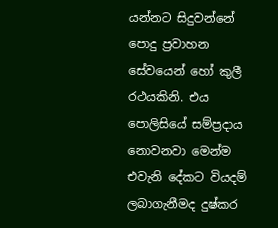යන්නට සිදුවන්නේ පොදු ප්‍රවාහන සේවයෙන් හෝ කුලී රථයකිනි. එය පොලිසියේ සම්ප්‍රදාය නොවනවා මෙන්ම එවැනි දේකට වියදම් ලබාගැනීමද දුෂ්කර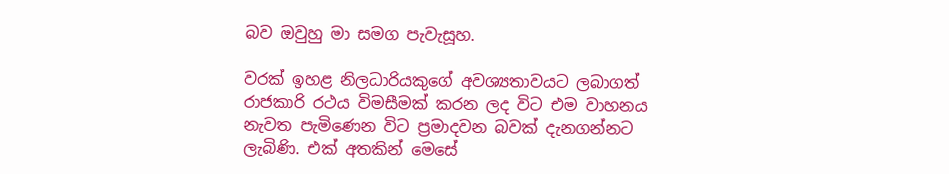බව ඔවුහු මා සමග පැවැසූහ.

වරක් ඉහළ නිලධාරියකුගේ අවශ්‍යතාවයට ලබාගත් රාජකාරි රථය විමසීමක් කරන ලද විට එම වාහනය නැවත පැමිණෙන විට ප්‍රමාදවන බවක් දැනගන්නට ලැබිණි. එක් අතකින් මෙසේ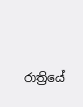රාත්‍රියේ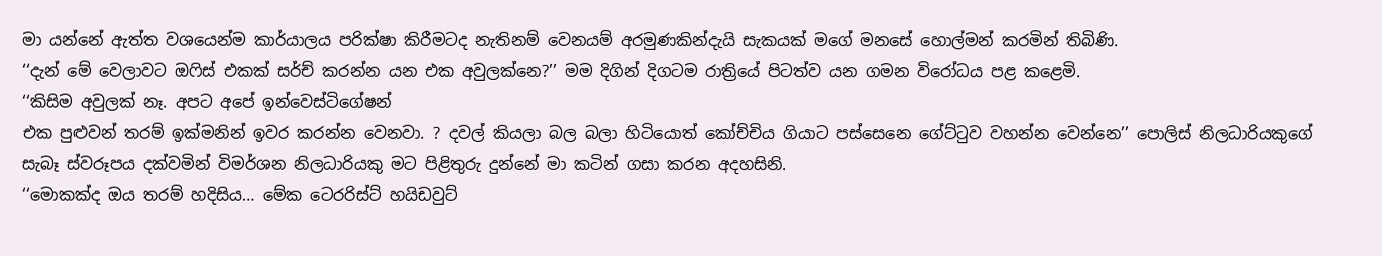මා යන්නේ ඇත්ත වශයෙන්ම කාර්යාලය පරික්ෂා කිරීමටද නැතිනම් වෙනයම් අරමුණකින්දැයි සැකයක් මගේ මනසේ හොල්මන් කරමින් තිබිණි.
‘‘දැන් මේ වෙලාවට ඔෆිස් එකක් සර්ච් කරන්න යන එක අවුලක්නෙ?’’ මම දිගින් දිගටම රාත්‍රියේ පිටත්ව යන ගමන විරෝධය පළ කළෙමි.
‘‘කිසිම අවුලක් නෑ. අපට අපේ ඉන්වෙස්ටිගේෂන්
එක පුළුවන් තරම් ඉක්මනින් ඉවර කරන්න වෙනවා. ? දවල් කියලා බල බලා හිටියොත් කෝච්චිය ගියාට පස්සෙනෙ ගේට්ටුව වහන්න වෙන්නෙ’’ පොලිස් නිලධාරියකුගේ සැබෑ ස්වරූපය දක්වමින් විමර්ශන නිලධාරියකු මට පිළිතුරු දුන්නේ මා කටින් ගසා කරන අදහසිනි.
‘‘මොකක්ද ඔය තරම් හදිසිය… මේක ටෙරරිස්ට් හයිඩවුට්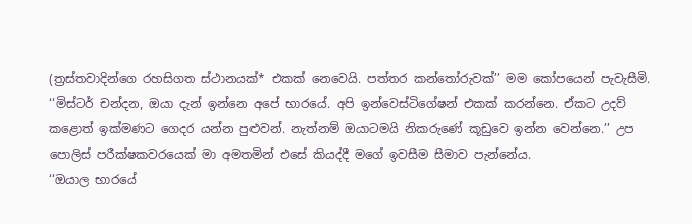(ත්‍රස්තවාදින්ගෙ රහසිගත ස්ථානයක්* එකක් නෙවෙයි. පත්තර කන්තෝරුවක්’’ මම කෝපයෙන් පැවැසීමි.
‘‘මිස්ටර් චන්දන, ඔයා දැන් ඉන්නෙ අපේ භාරයේ. අපි ඉන්වෙස්ටිගේෂන් එකක් කරන්නෙ. ඒකට උදව් කළොත් ඉක්මණට ගෙදර යන්න පුළුවන්. නැත්නම් ඔයාටමයි නිකරුණේ කූඩුවෙ ඉන්න වෙන්නෙ.’’ උප පොලිස් පරීක්ෂකවරයෙක් මා අමතමින් එසේ කියද්දී මගේ ඉවසීම සීමාව පැන්නේය.
‘‘ඔයාල භාරයේ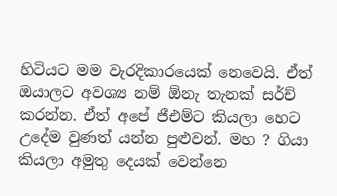හිටියට මම වැරදිකාරයෙක් නෙවෙයි. ඒත් ඔයාලට අවශ්‍ය නම් ඕනැ තැනක් සර්ච් කරන්න. ඒත් අපේ ජීඑම්ට කියලා හෙට උදේම වුණත් යන්න පුළුවන්. මහ ? ගියා කියලා අමුතු දෙයක් වෙන්නෙ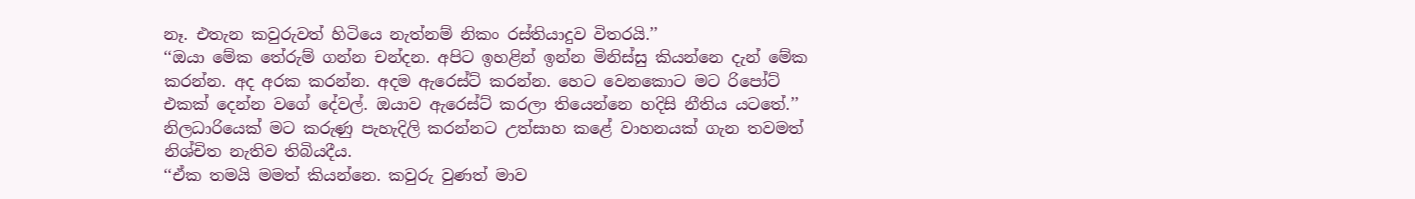නෑ. එතැන කවුරුවත් හිටියෙ නැත්නම් නිකං රස්තියාදුව විතරයි.’’
‘‘ඔයා මේක තේරුම් ගන්න චන්දන. අපිට ඉහළින් ඉන්න මිනිස්සු කියන්නෙ දැන් මේක කරන්න. අද අරක කරන්න. අදම ඇරෙස්ට් කරන්න. හෙට වෙනකොට මට රිපෝට් එකක් දෙන්න වගේ දේවල්. ඔයාව ඇරෙස්ට් කරලා තියෙන්නෙ හදිසි නීතිය යටතේ.’’ නිලධාරියෙක් මට කරුණු පැහැදිලි කරන්නට උත්සාහ කළේ වාහනයක් ගැන තවමත් නිශ්චිත නැතිව තිබියදීය.
‘‘ඒක තමයි මමත් කියන්නෙ. කවුරු වුණත් මාව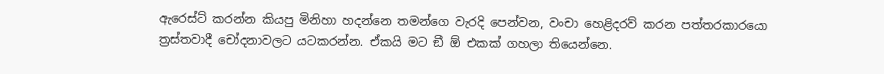ඇරෙස්ට් කරන්න කියපු මිනිහා හදන්නෙ තමන්ගෙ වැරදි පෙන්වන, වංචා හෙළිදරව් කරන පත්තරකාරයො ත්‍රස්තවාදී චෝදනාවලට යටකරන්න. ඒකයි මට ඞී ඕ එකක් ගහලා තියෙන්නෙ.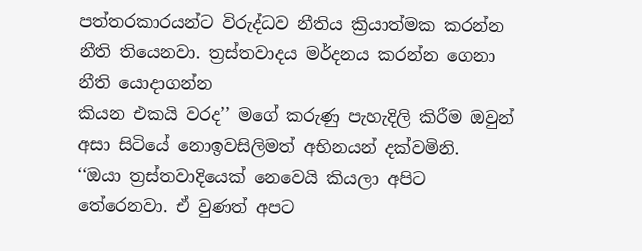පත්තරකාරයන්ට විරුද්ධව නීතිය ක්‍රියාත්මක කරන්න නීති තියෙනවා. ත්‍රස්තවාදය මර්දනය කරන්න ගෙනා නීති යොදාගන්න
කියන එකයි වරද’’ මගේ කරුණු පැහැදිලි කිරීම ඔවුන් අසා සිටියේ නොඉවසිලිමත් අභිනයන් දක්වමිනි.
‘‘ඔයා ත්‍රස්තවාදියෙක් නෙවෙයි කියලා අපිට තේරෙනවා. ඒ වුණත් අපට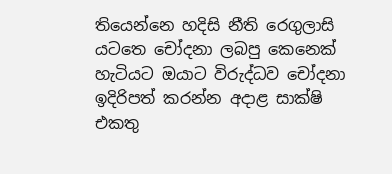තියෙන්නෙ හදිසි නීති රෙගුලාසි යටතෙ චෝදනා ලබපු කෙනෙක් හැටියට ඔයාට විරුද්ධව චෝදනා ඉදිරිපත් කරන්න අදාළ සාක්ෂි එකතු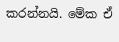කරන්නයි. මේක ඒ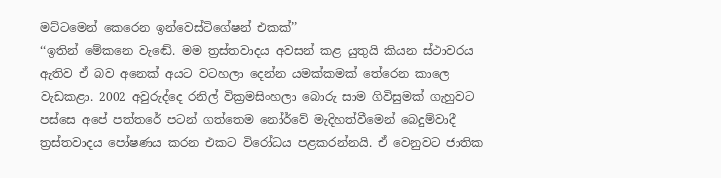මට්ටමෙන් කෙරෙන ඉන්වෙස්ටිගේෂන් එකක්’’
‘‘ඉතින් මේකනෙ වැඬේ. මම ත්‍රස්තවාදය අවසන් කළ යුතුයි කියන ස්ථාවරය ඇතිව ඒ බව අනෙක් අයට වටහලා දෙන්න යමක්කමක් තේරෙන කාලෙ වැඩකළා. 2002 අවුරුද්දෙ රනිල් වික්‍රමසිංහලා බොරු සාම ගිවිසුමක් ගැහුවට පස්සෙ අපේ පත්තරේ පටන් ගත්තෙම නෝර්වේ මැදිහත්වීමෙන් බෙදුම්වාදී ත්‍රස්තවාදය පෝෂණය කරන එකට විරෝධය පළකරන්නයි. ඒ වෙනුවට ජාතික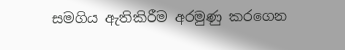සමගිය ඇතිකිරීම අරමුණු කරගෙන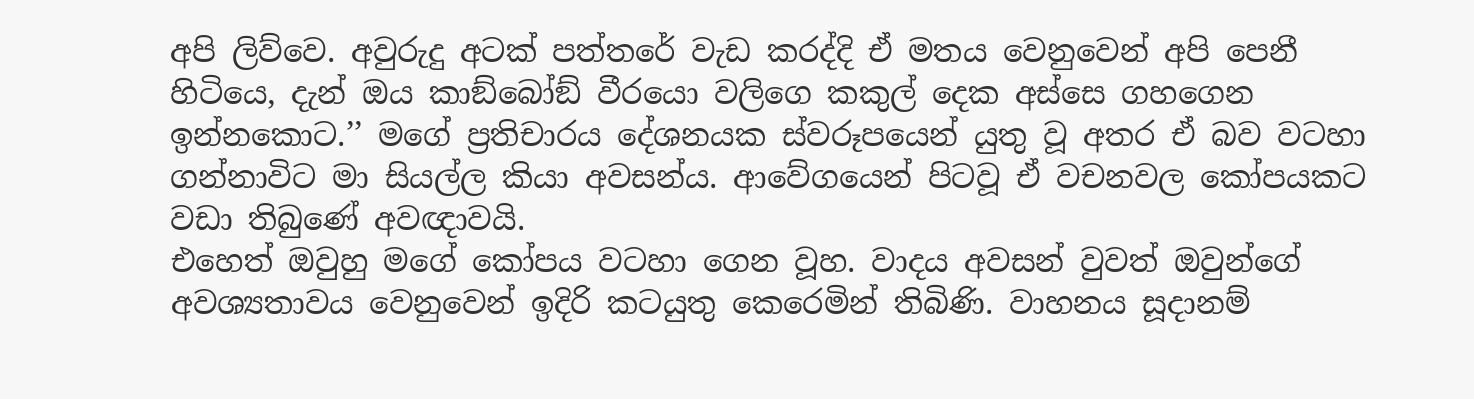අපි ලිව්වෙ. අවුරුදු අටක් පත්තරේ වැඩ කරද්දි ඒ මතය වෙනුවෙන් අපි පෙනී හිටියෙ, දැන් ඔය කාඞ්බෝඞ් වීරයො වලිගෙ කකුල් දෙක අස්සෙ ගහගෙන ඉන්නකොට.’’ මගේ ප්‍රතිචාරය දේශනයක ස්වරූපයෙන් යුතු වූ අතර ඒ බව වටහා ගන්නාවිට මා සියල්ල කියා අවසන්ය. ආවේගයෙන් පිටවූ ඒ වචනවල කෝපයකට වඩා තිබුණේ අවඥාවයි.
එහෙත් ඔවුහු මගේ කෝපය වටහා ගෙන වූහ. වාදය අවසන් වුවත් ඔවුන්ගේ අවශ්‍යතාවය වෙනුවෙන් ඉදිරි කටයුතු කෙරෙමින් තිබිණි. වාහනය සූදානම්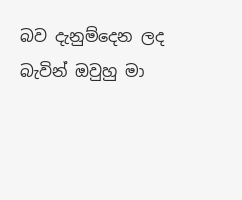බව දැනුම්දෙන ලද බැවින් ඔවුහු මා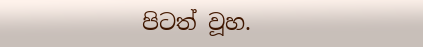පිටත් වූහ.